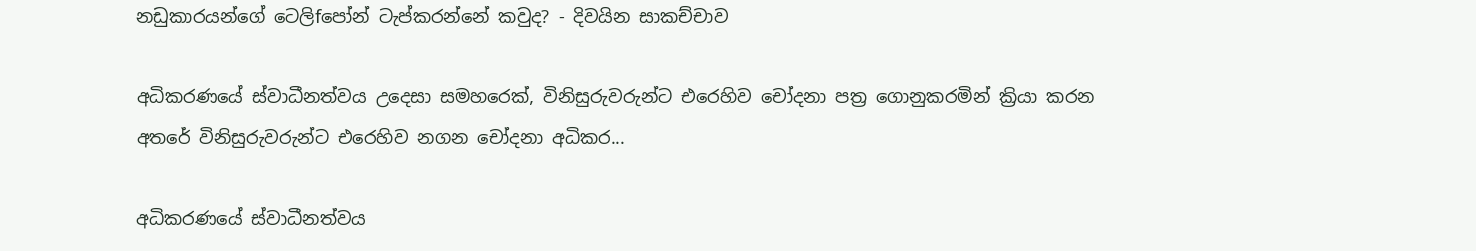නඩුකාරයන්ගේ ටෙලිfපෝන් ටැප්කරන්නේ කවුද? - දිවයින සාකච්චාව

අධිකරණයේ ස්‌වාධීනත්වය උදෙසා සමහරෙක්‌, විනිසුරුවරුන්ට එරෙහිව චෝදනා පත්‍ර ගොනුකරමින් ක්‍රියා කරන අතරේ විනිසුරුවරුන්ට එරෙහිව නගන චෝදනා අධිකර...

අධිකරණයේ ස්‌වාධීනත්වය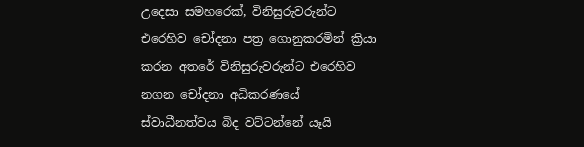උදෙසා සමහරෙක්‌, විනිසුරුවරුන්ට එරෙහිව චෝදනා පත්‍ර ගොනුකරමින් ක්‍රියා කරන අතරේ විනිසුරුවරුන්ට එරෙහිව නගන චෝදනා අධිකරණයේ ස්‌වාධීනත්වය බිද වට්‌ටන්නේ යෑයි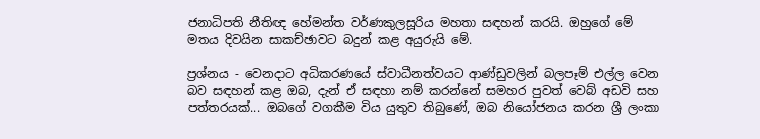ජනාධිපති නීතිඥ හේමන්ත වර්ණකුලසූරිය මහතා සඳහන් කරයි. ඔහුගේ මේ මතය දිවයින සාකච්ඡාවට බදුන් කළ අයුරුයි මේ.

ප්‍රශ්නය - වෙනදාට අධිකරණයේ ස්‌වාධීනත්වයට ආණ්‌ඩුවලින් බලපෑම් එල්ල වෙන බව සඳහන් කළ ඔබ, දැන් ඒ සඳහා නම් කරන්නේ සමහර පුවත් වෙබ් අඩවි සහ පත්තරයක්‌... ඔබගේ වගකීම විය යුතුව තිබුණේ, ඔබ නියෝජනය කරන ශ්‍රී ලංකා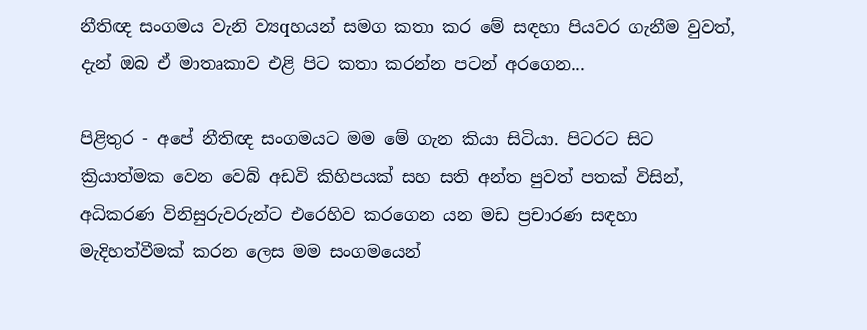නීතිඥ සංගමය වැනි ව්‍යqහයන් සමග කතා කර මේ සඳහා පියවර ගැනීම වුවත්, දැන් ඔබ ඒ මාතෘකාව එළි පිට කතා කරන්න පටන් අරගෙන...

පිළිතුර - අපේ නීතිඥ සංගමයට මම මේ ගැන කියා සිටියා. පිටරට සිට ක්‍රියාත්මක වෙන වෙබ් අඩවි කිහිපයක්‌ සහ සති අන්ත පුවත් පතක්‌ විසින්, අධිකරණ විනිසුරුවරුන්ට එරෙහිව කරගෙන යන මඩ ප්‍රචාරණ සඳහා මැදිහත්වීමක්‌ කරන ලෙස මම සංගමයෙන්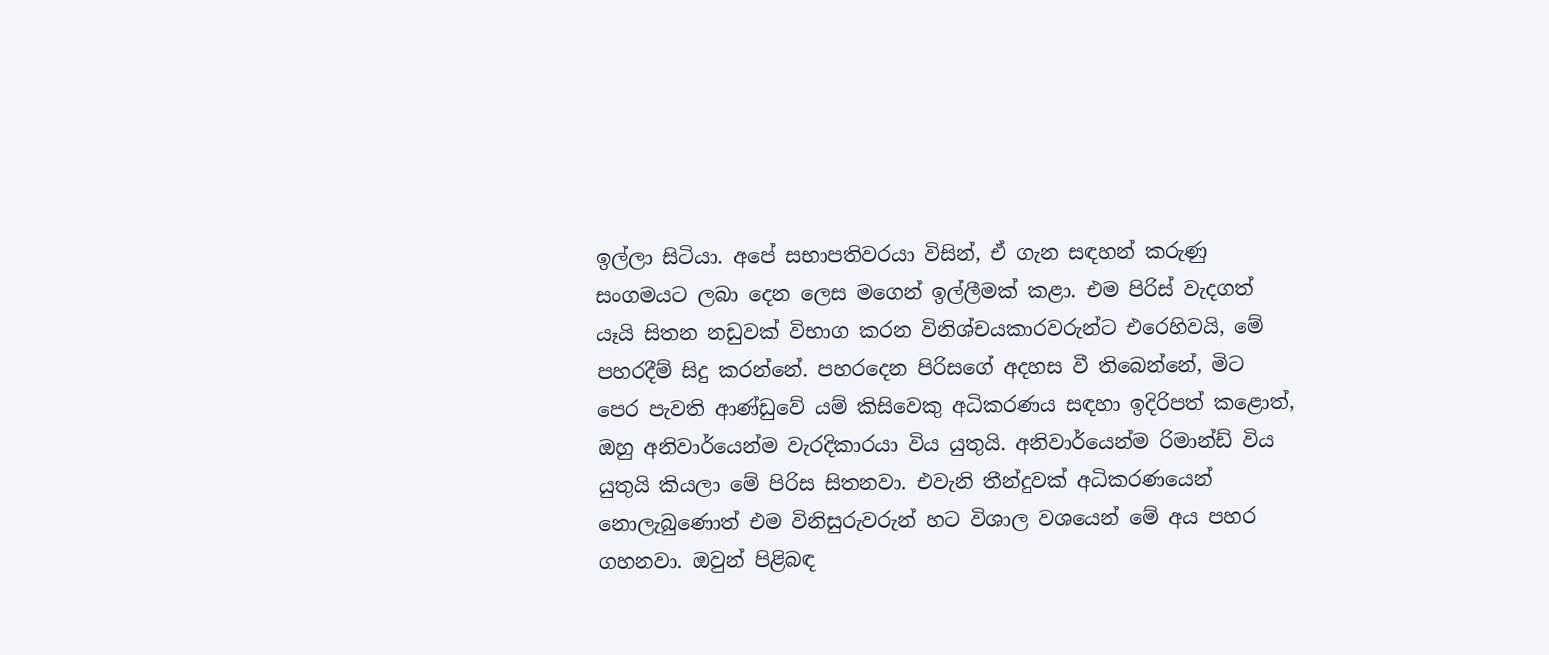ඉල්ලා සිටියා. අපේ සභාපතිවරයා විසින්, ඒ ගැන සඳහන් කරුණු සංගමයට ලබා දෙන ලෙස මගෙන් ඉල්ලීමක්‌ කළා. එම පිරිස්‌ වැදගත් යෑයි සිතන නඩුවක්‌ විභාග කරන විනිශ්චයකාරවරුන්ට එරෙහිවයි, මේ පහරදීම් සිදු කරන්නේ. පහරදෙන පිරිසගේ අදහස වී තිබෙන්නේ, මිට පෙර පැවති ආණ්‌ඩුවේ යම් කිසිවෙකු අධිකරණය සඳහා ඉදිරිපත් කළොත්, ඔහු අනිවාර්යෙන්ම වැරදිකාරයා විය යුතුයි. අනිවාර්යෙන්ම රිමාන්ඩ් විය යුතුයි කියලා මේ පිරිස සිතනවා. එවැනි තීන්දුවක්‌ අධිකරණයෙන් නොලැබුණොත් එම විනිසුරුවරුන් හට විශාල වශයෙන් මේ අය පහර ගහනවා. ඔවුන් පිළිබඳ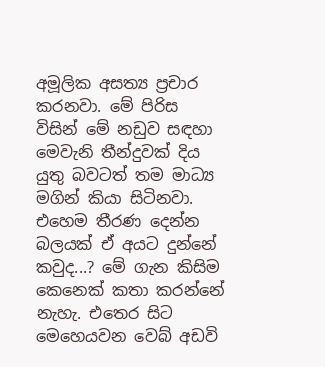අමූලික අසත්‍ය ප්‍රචාර කරනවා. මේ පිරිස විසින් මේ නඩුව සඳහා මෙවැනි තීන්දුවක්‌ දිය යුතු බවටත් තම මාධ්‍ය මගින් කියා සිටිනවා. එහෙම තීරණ දෙන්න බලයක්‌ ඒ අයට දුන්නේ කවුද...? මේ ගැන කිසිම කෙනෙක්‌ කතා කරන්නේ නැහැ. එතෙර සිට මෙහෙයවන වෙබ් අඩවි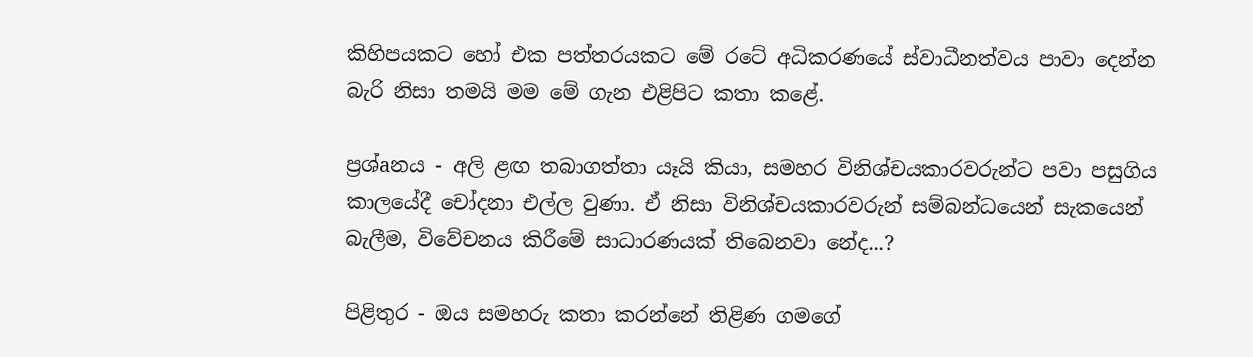කිහිපයකට හෝ එක පත්තරයකට මේ රටේ අධිකරණයේ ස්‌වාධීනත්වය පාවා දෙන්න බැරි නිසා තමයි මම මේ ගැන එළිපිට කතා කළේ.

ප්‍රශ්aනය - අලි ළඟ තබාගත්තා යෑයි කියා, සමහර විනිශ්චයකාරවරුන්ට පවා පසුගිය කාලයේදී චෝදනා එල්ල වුණා. ඒ නිසා විනිශ්චයකාරවරුන් සම්බන්ධයෙන් සැකයෙන් බැලීම, විවේචනය කිරීමේ සාධාරණයක්‌ තිබෙනවා නේද...?

පිළිතුර - ඔය සමහරු කතා කරන්නේ තිළිණ ගමගේ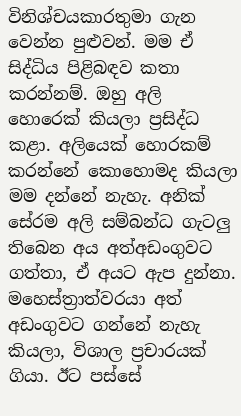විනිශ්චයකාරතුමා ගැන වෙන්න පුළුවන්. මම ඒ සිද්ධිය පිළිබඳව කතා කරන්නම්. ඔහු අලි හොරෙක්‌ කියලා ප්‍රසිද්ධ කළා. අලියෙක්‌ හොරකම් කරන්නේ කොහොමද කියලා මම දන්නේ නැහැ. අනික්‌ සේරම අලි සම්බන්ධ ගැටලු තිබෙන අය අත්අඩංගුවට ගත්තා, ඒ අයට ඇප දුන්නා. මහෙස්‌ත්‍රාත්වරයා අත් අඩංගුවට ගන්නේ නැහැ කියලා, විශාල ප්‍රචාරයක්‌ ගියා. ඊට පස්‌සේ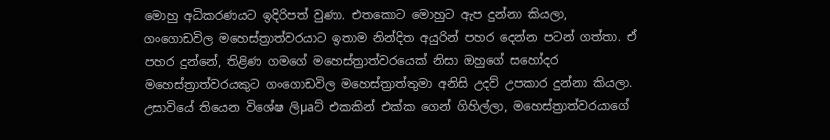මොහු අධිකරණයට ඉදිරිපත් වුණා. එතකොට මොහුට ඇප දුන්නා කියලා, ගංගොඩවිල මහෙස්‌ත්‍රාත්වරයාට ඉතාම නින්දිත අයුරින් පහර දෙන්න පටන් ගත්තා. ඒ පහර දුන්නේ, තිළිණ ගමගේ මහෙස්‌ත්‍රාත්වරයෙක්‌ නිසා ඔහුගේ සහෝදර මහෙස්‌ත්‍රාත්වරයකුට ගංගොඩවිල මහෙස්‌ත්‍රාත්තුමා අනිසි උදව් උපකාර දුන්නා කියලා. උසාවියේ තියෙන විශේෂ ලිµaට්‌ එකකින් එක්‌ක ගෙන් ගිහිල්ලා, මහෙස්‌ත්‍රාත්වරයාගේ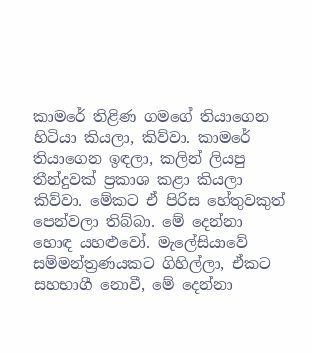කාමරේ තිළිණ ගමගේ තියාගෙන හිටියා කියලා, කිව්වා. කාමරේ තියාගෙන ඉඳලා, කලින් ලියපු තීන්දුවක්‌ ප්‍රකාශ කළා කියලා කිව්වා. මේකට ඒ පිරිස හේතුවකුත් පෙන්වලා තිබ්බා. මේ දෙන්නා හොඳ යහළුවෝ. මැලේසියාවේ සම්මන්ත්‍රණයකට ගිහිල්ලා, ඒකට සහභාගී නොවී, මේ දෙන්නා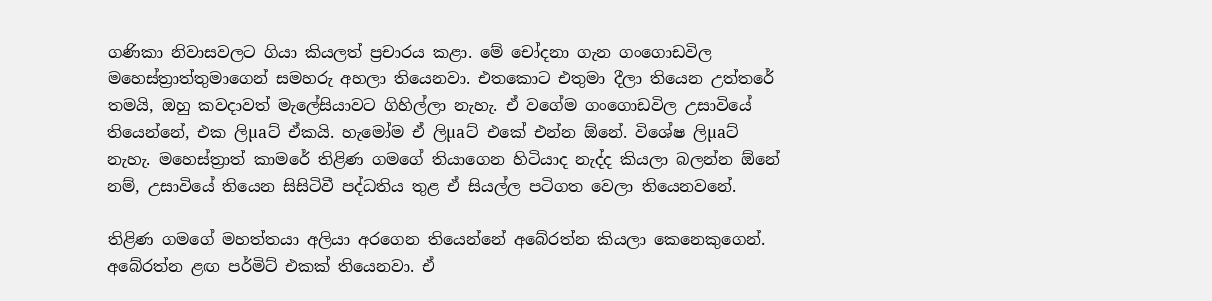ගණිකා නිවාසවලට ගියා කියලත් ප්‍රචාරය කළා. මේ චෝදනා ගැන ගංගොඩවිල මහෙස්‌ත්‍රාත්තුමාගෙන් සමහරු අහලා තියෙනවා. එතකොට එතුමා දීලා තියෙන උත්තරේ තමයි, ඔහු කවදාවත් මැලේසියාවට ගිහිල්ලා නැහැ. ඒ වගේම ගංගොඩවිල උසාවියේ තියෙන්නේ, එක ලිµaට්‌ ඒකයි. හැමෝම ඒ ලිµaට්‌ එකේ එන්න ඕනේ. විශේෂ ලිµaට්‌ නැහැ. මහෙස්‌ත්‍රාත් කාමරේ තිළිණ ගමගේ තියාගෙන හිටියාද නැද්ද කියලා බලන්න ඕනේ නම්, උසාවියේ තියෙන සිසිටිවී පද්ධතිය තුළ ඒ සියල්ල පටිගත වෙලා තියෙනවනේ.

තිළිණ ගමගේ මහත්තයා අලියා අරගෙන තියෙන්නේ අබේරත්න කියලා කෙනෙකුගෙන්. අබේරත්න ළඟ පර්මිට්‌ එකක්‌ තියෙනවා. ඒ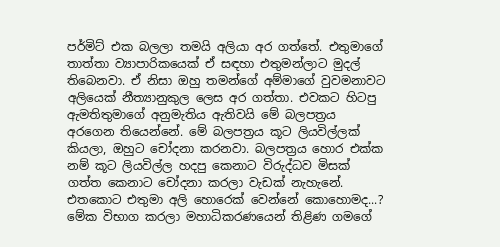පර්මිට්‌ එක බලලා තමයි අලියා අර ගත්තේ. එතුමාගේ තාත්තා ව්‍යාපාරිකයෙක්‌ ඒ සඳහා එතුමන්ලාට මුදල් තිබෙනවා. ඒ නිසා ඔහු තමන්ගේ අම්මාගේ වුවමනාවට අලියෙක්‌ නීත්‍යානුකුල ලෙස අර ගත්තා. එවකට හිටපු ඇමතිතුමාගේ අනුමැතිය ඇතිවයි මේ බලපත්‍රය අරගෙන තියෙන්නේ. මේ බලපත්‍රය කූට ලියවිල්ලක්‌ කියලා, ඔහුට චෝදනා කරනවා. බලපත්‍රය හොර එක්‌ක නම් කූට ලියවිල්ල හදපු කෙනාට විරුද්ධව මිසක්‌ ගත්ත කෙනාට චෝදනා කරලා වැඩක්‌ නැහැනේ. එතකොට එතුමා අලි හොරෙක්‌ වෙන්නේ කොහොමද...? මේක විභාග කරලා මහාධිකරණයෙන් තිළිණ ගමගේ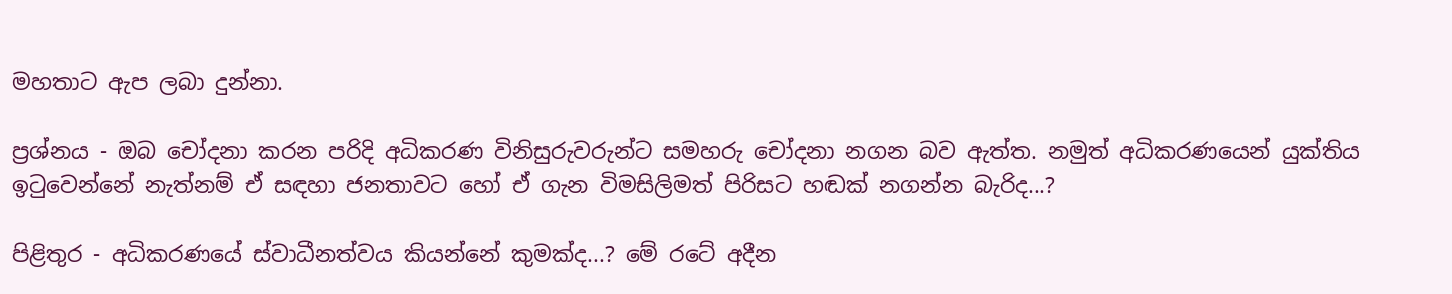මහතාට ඇප ලබා දුන්නා.

ප්‍රශ්නය - ඔබ චෝදනා කරන පරිදි අධිකරණ විනිසුරුවරුන්ට සමහරු චෝදනා නගන බව ඇත්ත. නමුත් අධිකරණයෙන් යුක්‌තිය ඉටුවෙන්නේ නැත්නම් ඒ සඳහා ජනතාවට හෝ ඒ ගැන විමසිලිමත් පිරිසට හඬක්‌ නගන්න බැරිද...?

පිළිතුර - අධිකරණයේ ස්‌වාධීනත්වය කියන්නේ කුමක්‌ද...? මේ රටේ අදීන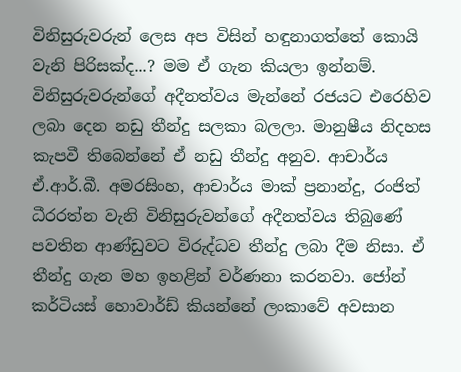විනිසුරුවරුන් ලෙස අප විසින් හඳුනාගත්තේ කොයි වැනි පිරිසක්‌ද...? මම ඒ ගැන කියලා ඉන්නම්. විනිසුරුවරුන්ගේ අදීනත්වය මැන්නේ රජයට එරෙහිව ලබා දෙන නඩු තීන්දු සලකා බලලා. මානුෂීය නිදහස කැපවී තිබෙන්නේ ඒ නඩු තීන්දු අනුව. ආචාර්ය ඒ.ආර්.බී. අමරසිංහ, ආචාර්ය මාක්‌ ප්‍රනාන්දු, රංජිත් ධීරරත්න වැනි විනිසුරුවන්ගේ අදීනත්වය තිබුණේ පවතින ආණ්‌ඩුවට විරුද්ධව තීන්දු ලබා දීම නිසා. ඒ තීන්දු ගැන මහ ඉහළින් වර්ණනා කරනවා. ජෝන් කර්ටියස්‌ හොවාර්ඩ් කියන්නේ ලංකාවේ අවසාන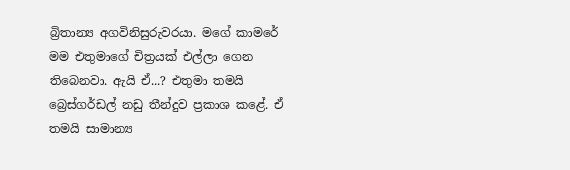බ්‍රිතාන්‍ය අගවිනිසුරුවරයා. මගේ කාමරේ මම එතුමාගේ චිත්‍රයක්‌ එල්ලා ගෙන තිබෙනවා. ඇයි ඒ...? එතුමා තමයි බ්‍රෙස්‌ගර්ඩල් නඩු තීන්දුව ප්‍රකාශ කළේ. ඒ තමයි සාමාන්‍ය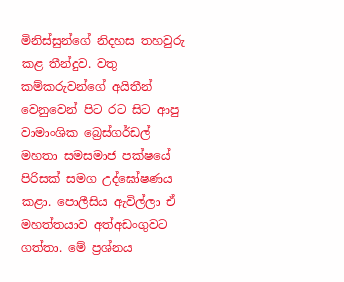මිනිස්‌සුන්ගේ නිදහස තහවුරු කළ තීන්දුව. වතු කම්කරුවන්ගේ අයිතීන් වෙනුවෙන් පිට රට සිට ආපු වාමාංශික බ්‍රෙස්‌ගර්ඩල් මහතා සමසමාජ පක්‌ෂයේ පිරිසක්‌ සමග උද්ඝෝෂණය කළා. පොලීසිය ඇවිල්ලා ඒ මහත්තයාව අත්අඩංගුවට ගත්තා. මේ ප්‍රශ්නය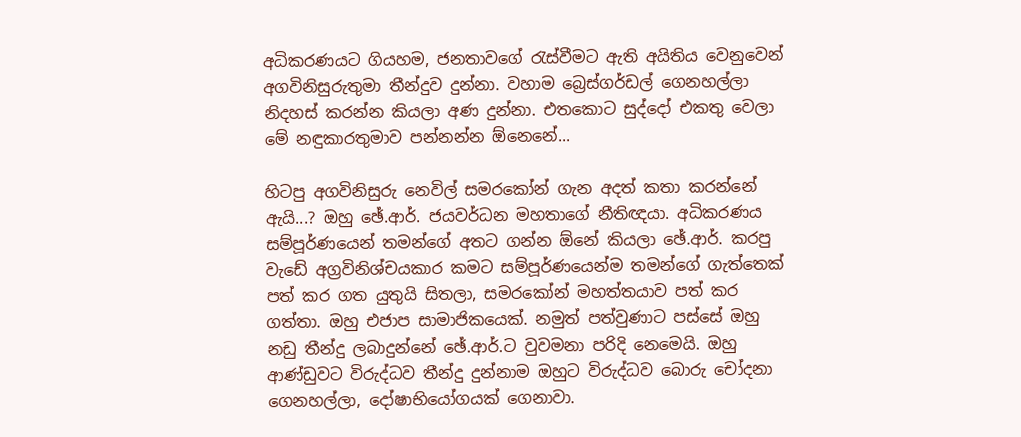අධිකරණයට ගියහම, ජනතාවගේ රැස්‌වීමට ඇති අයිතිය වෙනුවෙන් අගවිනිසුරුතුමා තීන්දුව දුන්නා. වහාම බ්‍රෙස්‌ගර්ඩල් ගෙනහල්ලා නිදහස්‌ කරන්න කියලා අණ දුන්නා. එතකොට සුද්දෝ එකතු වෙලා මේ නඳුකාරතුමාව පන්නන්න ඕනෙනේ...

හිටපු අගවිනිසුරු නෙවිල් සමරකෝන් ගැන අදත් කතා කරන්නේ ඇයි...? ඔහු ඡේ.ආර්. ජයවර්ධන මහතාගේ නීතිඥයා. අධිකරණය සම්පූර්ණයෙන් තමන්ගේ අතට ගන්න ඕනේ කියලා ඡේ.ආර්. කරපු වැඩේ අග්‍රවිනිශ්චයකාර කමට සම්පූර්ණයෙන්ම තමන්ගේ ගැත්තෙක්‌ පත් කර ගත යුතුයි සිතලා, සමරකෝන් මහත්තයාව පත් කර ගත්තා. ඔහු එජාප සාමාජිකයෙක්‌. නමුත් පත්වුණාට පස්‌සේ ඔහු නඩු තීන්දු ලබාදුන්නේ ඡේ.ආර්.ට වුවමනා පරිදි නෙමෙයි. ඔහු ආණ්‌ඩුවට විරුද්ධව තීන්දු දුන්නාම ඔහුට විරුද්ධව බොරු චෝදනා ගෙනහල්ලා, දෝෂාභියෝගයක්‌ ගෙනාවා.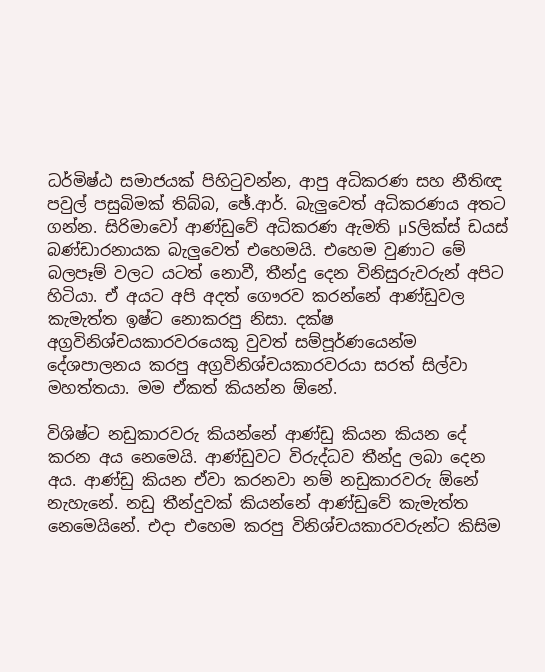ධර්මිෂ්ඨ සමාජයක්‌ පිහිටුවන්න, ආපු අධිකරණ සහ නීතිඥ පවුල් පසුබිමක්‌ තිබ්බ, ඡේ.ආර්. බැලුවෙත් අධිකරණය අතට ගන්න. සිරිමාවෝ ආණ්‌ඩුවේ අධිකරණ ඇමති µSලික්‌ස්‌ ඩයස්‌ බණ්‌ඩාරනායක බැලුවෙත් එහෙමයි. එහෙම වුණාට මේ බලපෑම් වලට යටත් නොවී, තීන්දු දෙන විනිසුරුවරුන් අපිට හිටියා. ඒ අයට අපි අදත් ගෞරව කරන්නේ ආණ්‌ඩුවල කැමැත්ත ඉෂ්ට නොකරපු නිසා. දක්‌ෂ අග්‍රවිනිශ්චයකාරවරයෙකු වුවත් සම්පූර්ණයෙන්ම දේශපාලනය කරපු අග්‍රවිනිශ්චයකාරවරයා සරත් සිල්වා මහත්තයා. මම ඒකත් කියන්න ඕනේ.

විශිෂ්ට නඩුකාරවරු කියන්නේ ආණ්‌ඩු කියන කියන දේ කරන අය නෙමෙයි. ආණ්‌ඩුවට විරුද්ධව තීන්දු ලබා දෙන අය. ආණ්‌ඩු කියන ඒවා කරනවා නම් නඩුකාරවරු ඕනේ නැහැනේ. නඩු තීන්දුවක්‌ කියන්නේ ආණ්‌ඩුවේ කැමැත්ත නෙමෙයිනේ. එදා එහෙම කරපු විනිශ්චයකාරවරුන්ට කිසිම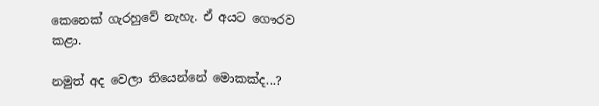කෙනෙක්‌ ගැරහුවේ නැහැ. ඒ අයට ගෞරව කළා.

නමුත් අද වෙලා තියෙන්නේ මොකක්‌ද...?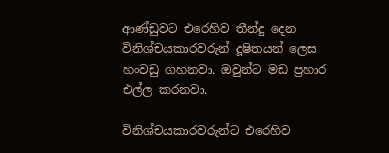ආණ්‌ඩුවට එරෙහිව තීන්දු දෙන විනිශ්චයකාරවරුන් දූෂිතයන් ලෙස හංවඩු ගහනවා. ඔවුන්ට මඩ ප්‍රහාර එල්ල කරනවා.

විනිශ්චයකාරවරුන්ට එරෙහිව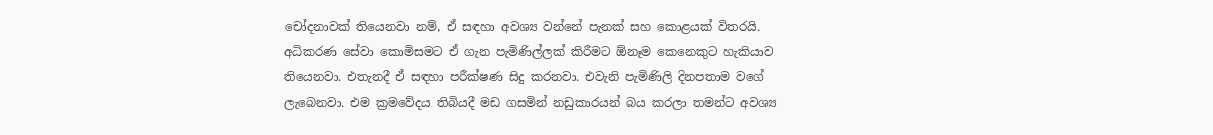චෝදනාවක්‌ තියෙනවා නම්, ඒ සඳහා අවශ්‍ය වන්නේ පැනක්‌ සහ කොළයක්‌ විතරයි. අධිකරණ සේවා කොමිසමට ඒ ගැන පැමිණිල්ලක්‌ කිරීමට ඕනෑම කෙනෙකුට හැකියාව තියෙනවා. එතැනදී ඒ සඳහා පරීක්‌ෂණ සිදු කරනවා. එවැනි පැමිණිලි දිනපතාම වගේ ලැබෙනවා. එම ක්‍රමවේදය තිබියදී මඩ ගසමින් නඩුකාරයන් බය කරලා තමන්ට අවශ්‍ය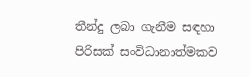තීන්දු ලබා ගැනීම සඳහා පිරිසක්‌ සංවිධානාත්මකව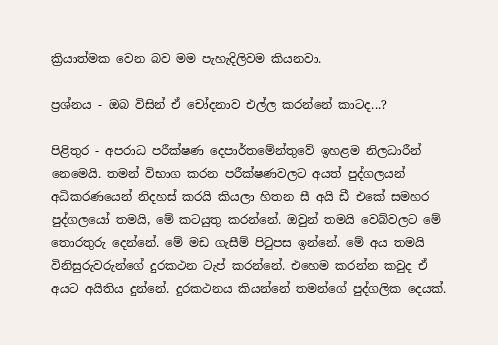ක්‍රියාත්මක වෙන බව මම පැහැදිලිවම කියනවා.

ප්‍රශ්නය - ඔබ විසින් ඒ චෝදනාව එල්ල කරන්නේ කාටද...?

පිළිතුර - අපරාධ පරීක්‌ෂණ දෙපාර්තමේන්තුවේ ඉහළම නිලධාරීන් නෙමෙයි. තමන් විභාග කරන පරීක්‌ෂණවලට අයත් පුද්ගලයන් අධිකරණයෙන් නිදහස්‌ කරයි කියලා හිතන සී අයි ඩී එකේ සමහර පුද්ගලයෝ තමයි, මේ කටයුතු කරන්නේ. ඔවුන් තමයි වෙබ්වලට මේ තොරතුරු දෙන්නේ. මේ මඩ ගැසීම් පිටුපස ඉන්නේ. මේ අය තමයි විනිසුරුවරුන්ගේ දුරකථන ටැප් කරන්නේ. එහෙම කරන්න කවුද ඒ අයට අයිතිය දුන්නේ. දුරකථනය කියන්නේ තමන්ගේ පුද්ගලික දෙයක්‌.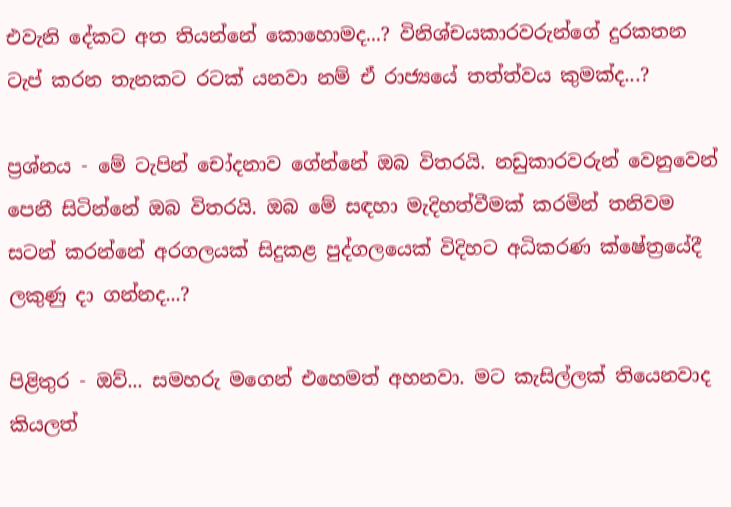එවැනි දේකට අත තියන්නේ කොහොමද...? විනිශ්චයකාරවරුන්ගේ දුරකතන ටැප් කරන තැනකට රටක්‌ යනවා නම් ඒ රාජ්‍යයේ තත්ත්වය කුමක්‌ද...?

ප්‍රශ්නය - මේ ටැපින් චෝදනාව ගේන්නේ ඔබ විතරයි. නඩුකාරවරුන් වෙනුවෙන් පෙනී සිටින්නේ ඔබ විතරයි. ඔබ මේ සඳහා මැදිහත්වීමක්‌ කරමින් තනිවම සටන් කරන්නේ අරගලයක්‌ සිදුකළ පුද්ගලයෙක්‌ විදිහට අධිකරණ ක්‌ෂේත්‍රයේදී ලකුණු දා ගන්නද...?

පිළිතුර - ඔව්... සමහරු මගෙන් එහෙමත් අහනවා. මට කැසිල්ලක්‌ තියෙනවාද කියලත්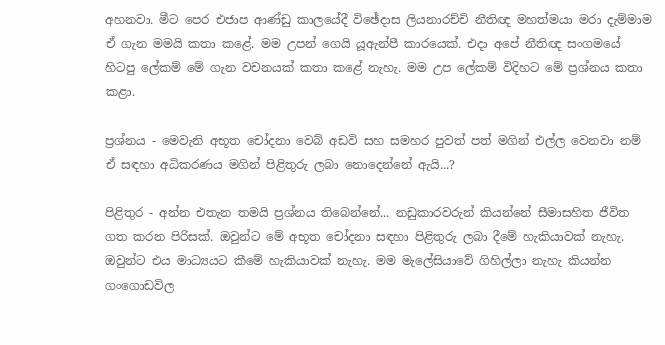අහනවා. මීට පෙර එජාප ආණ්‌ඩු කාලයේදී විඡේදාස ලියනාරච්චි නීතිඥ මහත්මයා මරා දැම්මාම ඒ ගැන මමයි කතා කළේ. මම උපන් ගෙයි යූඇන්පී කාරයෙක්‌. එදා අපේ නීතිඥ සංගමයේ හිටපු ලේකම් මේ ගැන වචනයක්‌ කතා කළේ නැහැ. මම උප ලේකම් විදිහට මේ ප්‍රශ්නය කතා කළා.

ප්‍රශ්නය - මෙවැනි අභූත චෝදනා වෙබ් අඩවි සහ සමහර පුවත් පත් මගින් එල්ල වෙනවා නම් ඒ සඳහා අධිකරණය මගින් පිළිතුරු ලබා නොදෙන්නේ ඇයි...?

පිළිතුර - අන්න එතැන තමයි ප්‍රශ්නය තිබෙන්නේ... නඩුකාරවරුන් කියන්නේ සීමාසහිත ජීවිත ගත කරන පිරිසක්‌. ඔවුන්ට මේ අභූත චෝදනා සඳහා පිළිතුරු ලබා දීමේ හැකියාවක්‌ නැහැ. ඔවුන්ට එය මාධ්‍යයට කීමේ හැකියාවක්‌ නැහැ. මම මැලේසියාවේ ගිහිල්ලා නැහැ කියන්න ගංගොඩවිල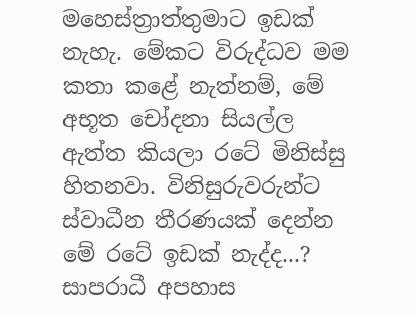මහෙස්‌ත්‍රාත්තුමාට ඉඩක්‌ නැහැ. මේකට විරුද්ධව මම කතා කළේ නැත්නම්, මේ අභූත චෝදනා සියල්ල ඇත්ත කියලා රටේ මිනිස්‌සු හිතනවා. විනිසුරුවරුන්ට ස්‌වාධීන තීරණයක්‌ දෙන්න මේ රටේ ඉඩක්‌ නැද්ද...? සාපරාධී අපහාස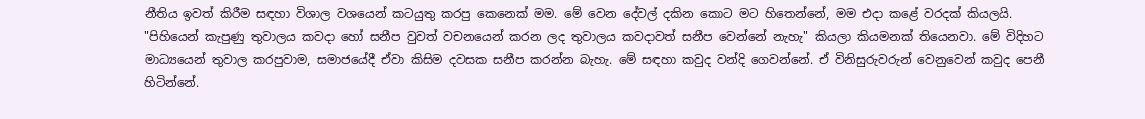නීතිය ඉවත් කිරීම සඳහා විශාල වශයෙන් කටයුතු කරපු කෙනෙක්‌ මම. මේ වෙන දේවල් දකින කොට මට හිතෙන්නේ, මම එදා කළේ වරදක්‌ කියලයි. "පිහියෙන් කැපුණු තුවාලය කවදා හෝ සනීප වුවත් වචනයෙන් කරන ලද තුවාලය කවදාවත් සනීප වෙන්නේ නැහැ" කියලා කියමනක්‌ තියෙනවා. මේ විදිහට මාධ්‍යයෙන් තුවාල කරපුවාම, සමාජයේදී ඒවා කිසිම දවසක සනීප කරන්න බැහැ. මේ සඳහා කවුද වන්දි ගෙවන්නේ. ඒ විනිසුරුවරුන් වෙනුවෙන් කවුද පෙනී හිටින්නේ.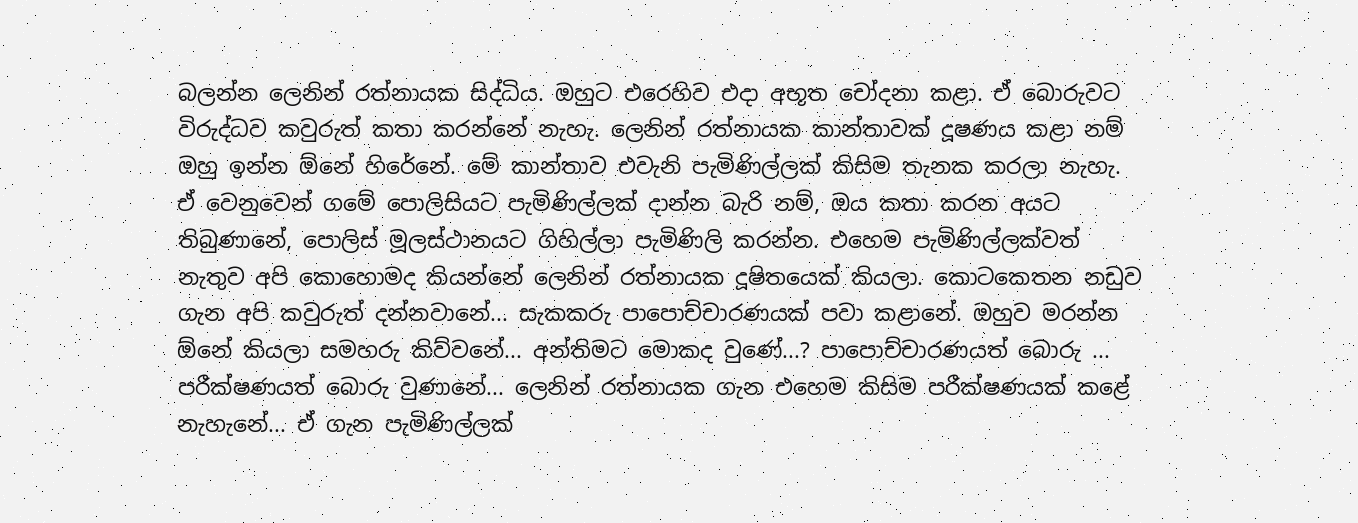බලන්න ලෙනින් රත්නායක සිද්ධිය. ඔහුට එරෙහිව එදා අභූත චෝදනා කළා. ඒ බොරුවට විරුද්ධව කවුරුත් කතා කරන්නේ නැහැ. ලෙනින් රත්නායක කාන්තාවක්‌ දූෂණය කළා නම් ඔහු ඉන්න ඕනේ හිරේනේ. මේ කාන්තාව එවැනි පැමිණිල්ලක්‌ කිසිම තැනක කරලා නැහැ. ඒ වෙනුවෙන් ගමේ පොලිසියට පැමිණිල්ලක්‌ දාන්න බැරි නම්, ඔය කතා කරන අයට තිබුණානේ, පොලිස්‌ මූලස්‌ථානයට ගිහිල්ලා පැමිණිලි කරන්න. එහෙම පැමිණිල්ලක්‌වත් නැතුව අපි කොහොමද කියන්නේ ලෙනින් රත්නායක දූෂිතයෙක්‌ කියලා. කොටකෙතන නඩුව ගැන අපි කවුරුත් දන්නවානේ... සැකකරු පාපොච්චාරණයක්‌ පවා කළානේ. ඔහුව මරන්න ඕනේ කියලා සමහරු කිව්වනේ... අන්තිමට මොකද වුණේ...? පාපොච්චාරණයත් බොරු ... පරීක්‌ෂණයත් බොරු වුණානේ... ලෙනින් රත්නායක ගැන එහෙම කිසිම පරීක්‌ෂණයක්‌ කළේ නැහැනේ... ඒ ගැන පැමිණිල්ලක්‌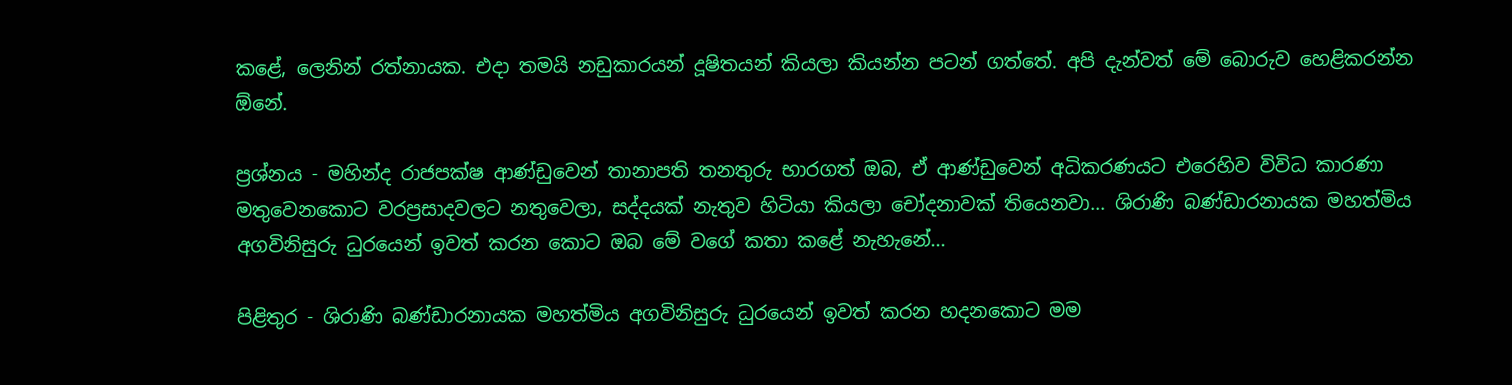කළේ, ලෙනින් රත්නායක. එදා තමයි නඩුකාරයන් දූෂිතයන් කියලා කියන්න පටන් ගත්තේ. අපි දැන්වත් මේ බොරුව හෙළිකරන්න ඕනේ.

ප්‍රශ්නය - මහින්ද රාජපක්‌ෂ ආණ්‌ඩුවෙන් තානාපති තනතුරු භාරගත් ඔබ, ඒ ආණ්‌ඩුවෙන් අධිකරණයට එරෙහිව විවිධ කාරණා මතුවෙනකොට වරප්‍රසාදවලට නතුවෙලා, සද්දයක්‌ නැතුව හිටියා කියලා චෝදනාවක්‌ තියෙනවා... ශිරාණි බණ්‌ඩාරනායක මහත්මිය අගවිනිසුරු ධුරයෙන් ඉවත් කරන කොට ඔබ මේ වගේ කතා කළේ නැහැනේ...

පිළිතුර - ශිරාණි බණ්‌ඩාරනායක මහත්මිය අගවිනිසුරු ධුරයෙන් ඉවත් කරන හදනකොට මම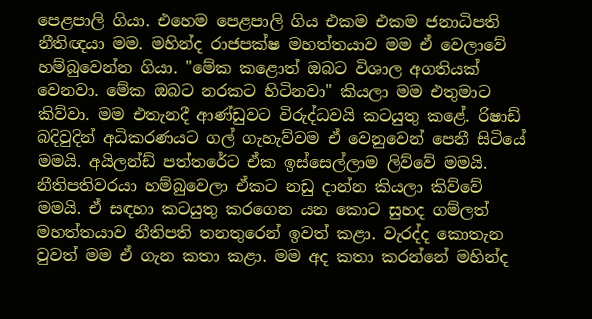පෙළපාලි ගියා. එහෙම පෙළපාලි ගිය එකම එකම ජනාධිපති නීතිඥයා මම. මහින්ද රාජපක්‌ෂ මහත්තයාව මම ඒ වෙලාවේ හම්බුවෙන්න ගියා. "මේක කළොත් ඔබට විශාල අගතියක්‌ වෙනවා. මේක ඔබට නරකට හිටිනවා" කියලා මම එතුමාට කිව්වා. මම එතැනදී ආණ්‌ඩුවට විරුද්ධවයි කටයුතු කළේ. රිෂාඩ් බදිවුදින් අධිකරණයට ගල් ගැහැව්වම ඒ වෙනුවෙන් පෙනී සිටියේ මමයි. අයිලන්ඩ් පත්තරේට ඒක ඉස්‌සෙල්ලාම ලිව්වේ මමයි. නීතිපතිවරයා හම්බුවෙලා ඒකට නඩු දාන්න කියලා කිව්වේ මමයි. ඒ සඳහා කටයුතු කරගෙන යන කොට සුහද ගම්ලත් මහත්තයාව නීතිපති තනතුරෙන් ඉවත් කළා. වැරද්ද කොතැන වුවත් මම ඒ ගැන කතා කළා. මම අද කතා කරන්නේ මහින්ද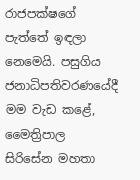රාජපක්‌ෂගේ පැත්තේ ඉඳලා නෙමෙයි. පසුගිය ජනාධිපතිවරණයේදී මම වැඩ කළේ, මෛත්‍රිපාල සිරිසේන මහතා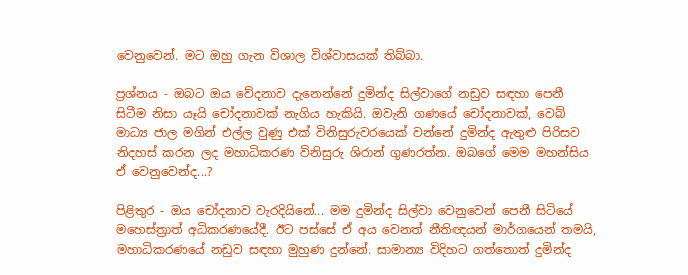වෙනුවෙන්. මට ඔහු ගැන විශාල විශ්වාසයක්‌ තිබ්බා.

ප්‍රශ්නය - ඔබට ඔය වේදනාව දැනෙන්නේ දුමින්ද සිල්වාගේ නඩුව සඳහා පෙනී සිටීම නිසා යෑයි චෝදනාවක්‌ නැගිය හැකියි. ඔවැනි ගණයේ චෝදනාවක්‌, වෙබ් මාධ්‍ය ජාල මගින් එල්ල වුණු එක්‌ විනිසුරුවරයෙක්‌ වන්නේ දුමින්ද ඇතුළු පිරිසව නිදහස්‌ කරන ලද මහාධිකරණ විනිසුරු ශිරාන් ගුණරත්න. ඔබගේ මෙම මහන්සිය ඒ වෙනුවෙන්ද...?

පිළිතුර - ඔය චෝදනාව වැරදියිනේ... මම දුමින්ද සිල්වා වෙනුවෙන් පෙනී සිටියේ මහෙස්‌ත්‍රාත් අධිකරණයේදී. ඊට පස්‌සේ ඒ අය වෙනත් නීතිඥයන් මාර්ගයෙන් තමයි, මහාධිකරණයේ නඩුව සඳහා මුහුණ දුන්නේ. සාමාන්‍ය විදිහට ගත්තොත් දුමින්ද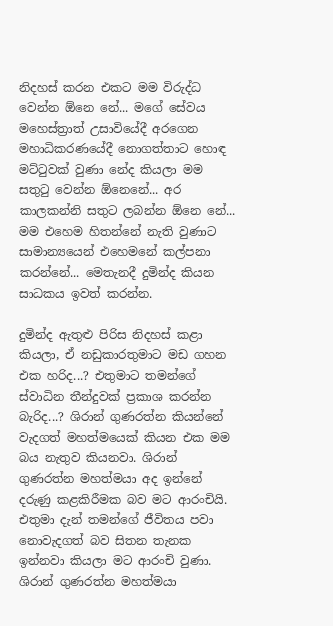නිදහස්‌ කරන එකට මම විරුද්ධ වෙන්න ඕනෙ නේ... මගේ සේවය මහෙස්‌ත්‍රාත් උසාවියේදී අරගෙන මහාධිකරණයේදී නොගත්තාට හොඳ මට්‌ටුවක්‌ වුණා නේද කියලා මම සතුටු වෙන්න ඕනෙනේ... අර කාලකන්නි සතුට ලබන්න ඕනෙ නේ... මම එහෙම හිතන්නේ නැති වුණාට සාමාන්‍යයෙන් එහෙමනේ කල්පනා කරන්නේ... මෙතැනදී දුමින්ද කියන සාධකය ඉවත් කරන්න.

දුමින්ද ඇතුළු පිරිස නිදහස්‌ කළා කියලා, ඒ නඩුකාරතුමාට මඩ ගහන එක හරිද...? එතුමාට තමන්ගේ ස්‌වාධින තීන්දුවක්‌ ප්‍රකාශ කරන්න බැරිද...? ශිරාන් ගුණරත්න කියන්නේ වැදගත් මහත්මයෙක්‌ කියන එක මම බය නැතුව කියනවා. ශිරාන් ගුණරත්න මහත්මයා අද ඉන්නේ දරුණු කළකිරීමක බව මට ආරංචියි. එතුමා දැන් තමන්ගේ ජීවිතය පවා නොවැදගත් බව සිතන තැනක ඉන්නවා කියලා මට ආරංචි වුණා. ශිරාන් ගුණරත්න මහත්මයා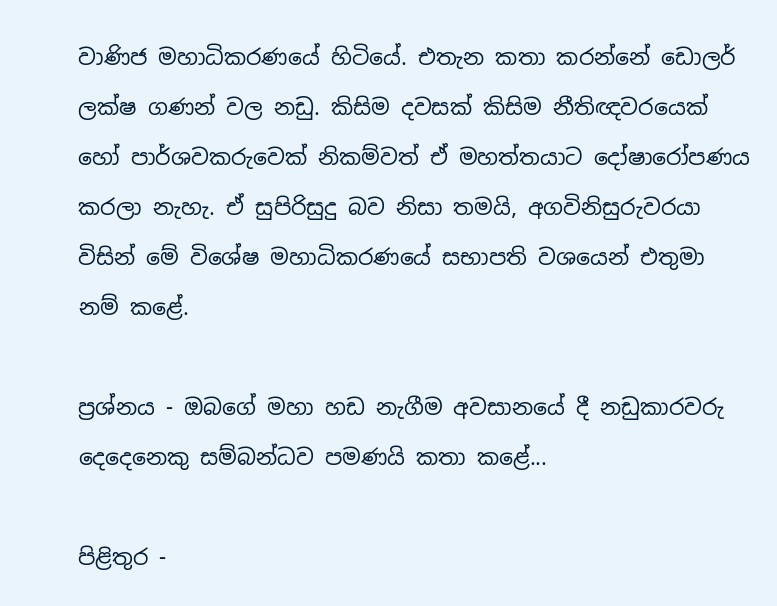වාණිජ මහාධිකරණයේ හිටියේ. එතැන කතා කරන්නේ ඩොලර් ලක්‌ෂ ගණන් වල නඩු. කිසිම දවසක්‌ කිසිම නීතිඥවරයෙක්‌ හෝ පාර්ශවකරුවෙක්‌ නිකම්වත් ඒ මහත්තයාට දෝෂාරෝපණය කරලා නැහැ. ඒ සුපිරිසුදු බව නිසා තමයි, අගවිනිසුරුවරයා විසින් මේ විශේෂ මහාධිකරණයේ සභාපති වශයෙන් එතුමා නම් කළේ.

ප්‍රශ්නය - ඔබගේ මහා හඩ නැගීම අවසානයේ දී නඩුකාරවරු දෙදෙනෙකු සම්බන්ධව පමණයි කතා කළේ...

පිළිතුර -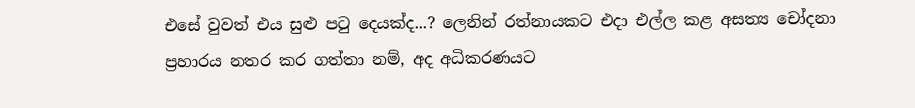එසේ වුවත් එය සුළු පටු දෙයක්‌ද...? ලෙනින් රත්නායකට එදා එල්ල කළ අසත්‍ය චෝදනා ප්‍රහාරය නතර කර ගත්තා නම්, අද අධිකරණයට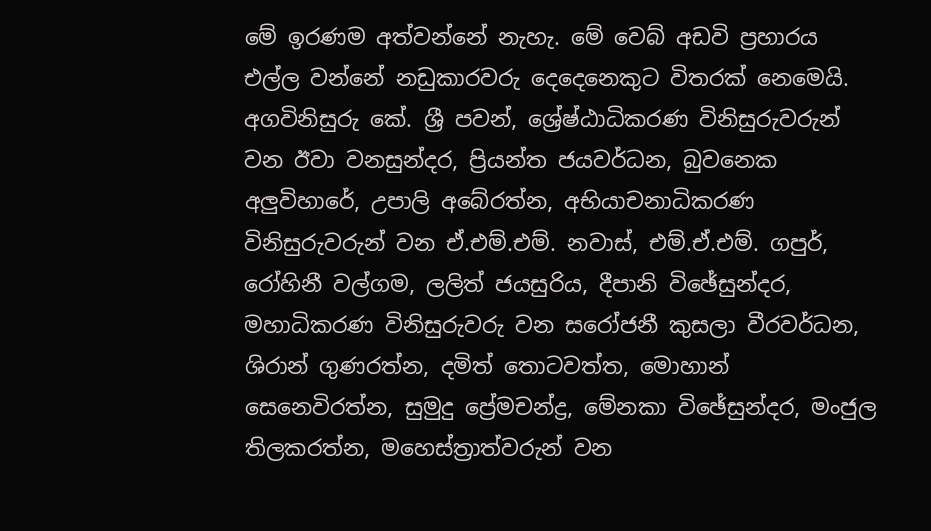මේ ඉරණම අත්වන්නේ නැහැ. මේ වෙබ් අඩවි ප්‍රහාරය එල්ල වන්නේ නඩුකාරවරු දෙදෙනෙකුට විතරක්‌ නෙමෙයි. අගවිනිසුරු කේ. ශ්‍රී පවන්, ශ්‍රේෂ්ඨාධිකරණ විනිසුරුවරුන් වන ඊවා වනසුන්දර, ප්‍රියන්ත ජයවර්ධන, බුවනෙක අලුවිහාරේ, උපාලි අබේරත්න, අභියාචනාධිකරණ විනිසුරුවරුන් වන ඒ.එම්.එම්. නවාස්‌, එම්.ඒ.එම්. ගපුර්, රෝහිනී වල්ගම, ලලිත් ජයසුරිය, දීපානි විඡේසුන්දර, මහාධිකරණ විනිසුරුවරු වන සරෝජනී කුසලා වීරවර්ධන, ශිරාන් ගුණරත්න, දමිත් තොටවත්ත, මොහාන් සෙනෙවිරත්න, සුමුදු ප්‍රේමචන්ද්‍ර, මේනකා විඡේසුන්දර, මංජුල තිලකරත්න, මහෙස්‌ත්‍රාත්වරුන් වන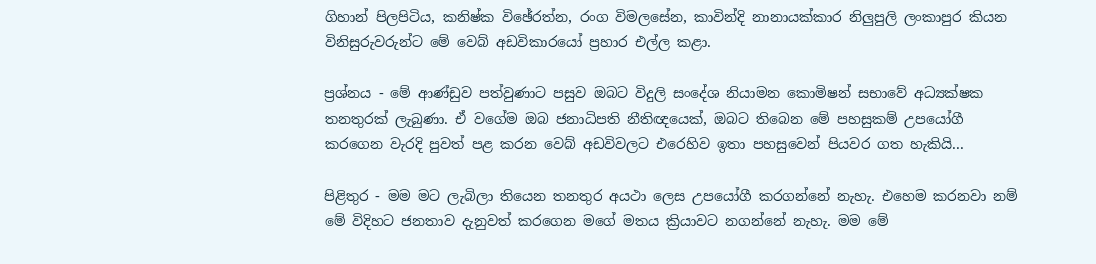ගිහාන් පිලපිටිය, කනිෂ්ක විඡේරත්න, රංග විමලසේන, කාවින්දි නානායක්‌කාර නිලුපුලි ලංකාපුර කියන විනිසුරුවරුන්ට මේ වෙබ් අඩවිකාරයෝ ප්‍රහාර එල්ල කළා.

ප්‍රශ්නය - මේ ආණ්‌ඩුව පත්වුණාට පසුව ඔබට විදුලි සංදේශ නියාමන කොමිෂන් සභාවේ අධ්‍යක්‌ෂක තනතුරක්‌ ලැබුණා. ඒ වගේම ඔබ ජනාධිපති නීතිඥයෙක්‌, ඔබට තිබෙන මේ පහසුකම් උපයෝගී කරගෙන වැරදි පුවත් පළ කරන වෙබ් අඩවිවලට එරෙහිව ඉතා පහසුවෙන් පියවර ගත හැකියි...

පිළිතුර - මම මට ලැබිලා තියෙන තනතුර අයථා ලෙස උපයෝගී කරගන්නේ නැහැ. එහෙම කරනවා නම් මේ විදිහට ජනතාව දැනුවත් කරගෙන මගේ මතය ක්‍රියාවට නගන්නේ නැහැ. මම මේ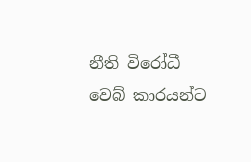නීති විරෝධී වෙබ් කාරයන්ට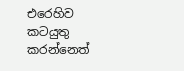එරෙහිව කටයුතු කරන්නෙත්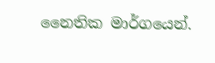නෛතික මාර්ගයෙන්.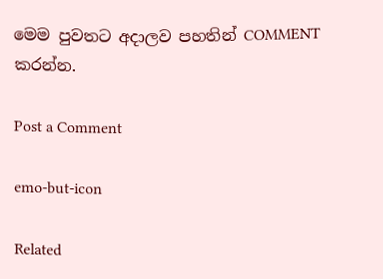මෙම පුවතට අදාලව පහතින් COMMENT කරන්න.

Post a Comment

emo-but-icon

Related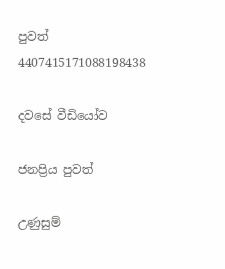පුවත් 4407415171088198438

දවසේ වීඩියෝව

ජනප්‍රිය පුවත්

උණුසුම්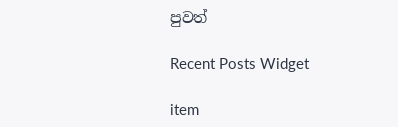පුවත්

Recent Posts Widget

item